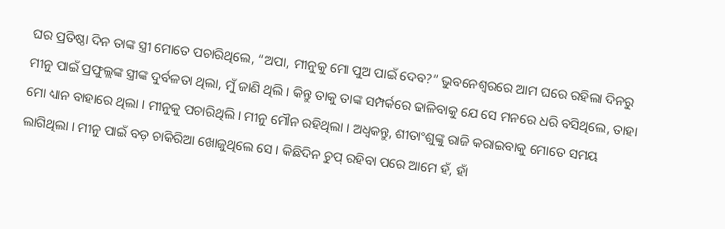ଘର ପ୍ରତିଷ୍ଠା ଦିନ ତାଙ୍କ ସ୍ତ୍ରୀ ମୋତେ ପଚାରିଥିଲେ, “ଅପା, ମୀନୁକୁ ମୋ ପୁଅ ପାଇଁ ଦେବ?” ଭୁବନେଶ୍ବରରେ ଆମ ଘରେ ରହିଲା ଦିନରୁ ମୀନୁ ପାଇଁ ପ୍ରଫୁଲ୍ଲଙ୍କ ସ୍ତ୍ରୀଙ୍କ ଦୁର୍ବଳତା ଥିଲା, ମୁଁ ଜାଣି ଥିଲି । କିନ୍ତୁ ତାକୁ ତାଙ୍କ ସମ୍ପର୍କରେ ଢାଳିବାକୁ ଯେ ସେ ମନରେ ଧରି ବସିଥିଲେ, ତାହା ମୋ ଧ୍ୟାନ ବାହାରେ ଥିଲା । ମୀନୁକୁ ପଚାରିଥିଲି । ମୀନୁ ମୌନ ରହିଥିଲା । ଅଧ୍ଵକନ୍ତୁ, ଶୀତାଂଶୁଙ୍କୁ ରାଜି କରାଇବାକୁ ମୋତେ ସମୟ ଲାଗିଥିଲା । ମୀନୁ ପାଇଁ ବଡ଼ ଚାକିରିଆ ଖୋଜୁଥିଲେ ସେ । କିଛିଦିନ ଚୁପ୍ ରହିବା ପରେ ଆମେ ହଁ, ହାଁ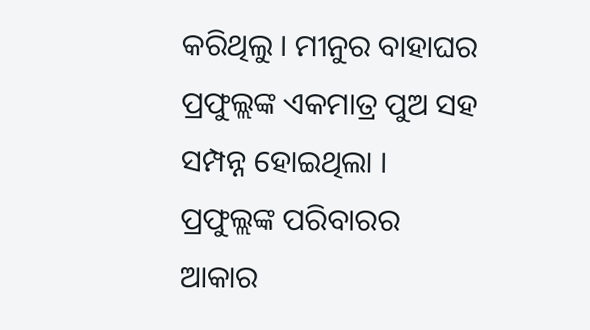କରିଥିଲୁ । ମୀନୁର ବାହାଘର ପ୍ରଫୁଲ୍ଲଙ୍କ ଏକମାତ୍ର ପୁଅ ସହ ସମ୍ପନ୍ନ ହୋଇଥିଲା । ପ୍ରଫୁଲ୍ଲଙ୍କ ପରିବାରର ଆକାର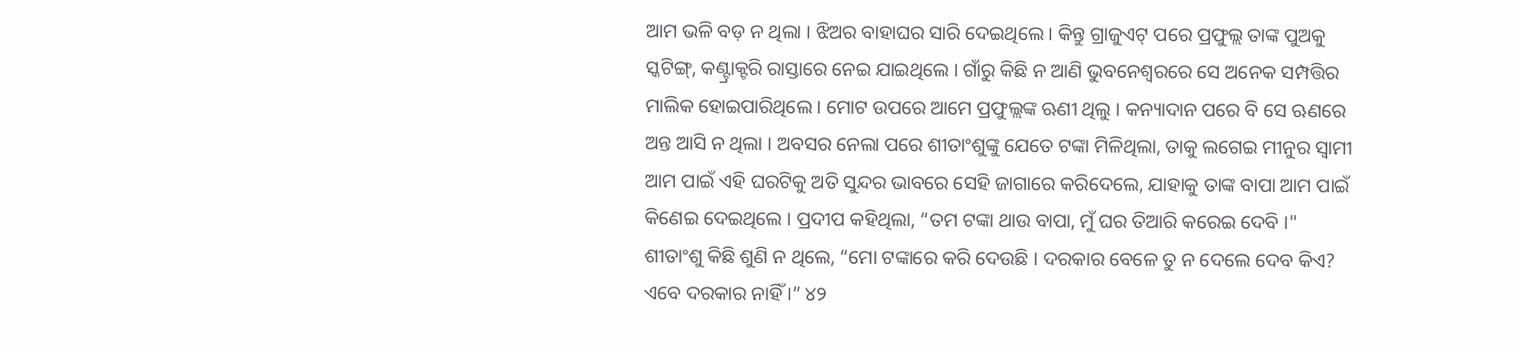ଆମ ଭଳି ବଡ଼ ନ ଥିଲା । ଝିଅର ବାହାଘର ସାରି ଦେଇଥିଲେ । କିନ୍ତୁ ଗ୍ରାଜୁଏଟ୍ ପରେ ପ୍ରଫୁଲ୍ଲ ତାଙ୍କ ପୁଅକୁ ସ୍କଟିଙ୍ଗ୍, କଣ୍ଟ୍ରାକ୍ଟରି ରାସ୍ତାରେ ନେଇ ଯାଇଥିଲେ । ଗାଁରୁ କିଛି ନ ଆଣି ଭୁବନେଶ୍ବରରେ ସେ ଅନେକ ସମ୍ପତ୍ତିର ମାଲିକ ହୋଇପାରିଥିଲେ । ମୋଟ ଉପରେ ଆମେ ପ୍ରଫୁଲ୍ଲଙ୍କ ଋଣୀ ଥିଲୁ । କନ୍ୟାଦାନ ପରେ ବି ସେ ଋଣରେ ଅନ୍ତ ଆସି ନ ଥିଲା । ଅବସର ନେଲା ପରେ ଶୀତାଂଶୁଙ୍କୁ ଯେତେ ଟଙ୍କା ମିଳିଥିଲା, ତାକୁ ଲଗେଇ ମୀନୁର ସ୍ବାମୀ ଆମ ପାଇଁ ଏହି ଘରଟିକୁ ଅତି ସୁନ୍ଦର ଭାବରେ ସେହି ଜାଗାରେ କରିଦେଲେ, ଯାହାକୁ ତାଙ୍କ ବାପା ଆମ ପାଇଁ କିଣେଇ ଦେଇଥିଲେ । ପ୍ରଦୀପ କହିଥିଲା, “ତମ ଟଙ୍କା ଥାଉ ବାପା, ମୁଁ ଘର ତିଆରି କରେଇ ଦେବି ।" ଶୀତାଂଶୁ କିଛି ଶୁଣି ନ ଥିଲେ, “ମୋ ଟଙ୍କାରେ କରି ଦେଉଛି । ଦରକାର ବେଳେ ତୁ ନ ଦେଲେ ଦେବ କିଏ? ଏବେ ଦରକାର ନାହିଁ ।” ୪୨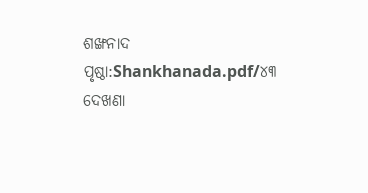ଶଙ୍ଖନାଦ
ପୃଷ୍ଠା:Shankhanada.pdf/୪୩
ଦେଖଣା